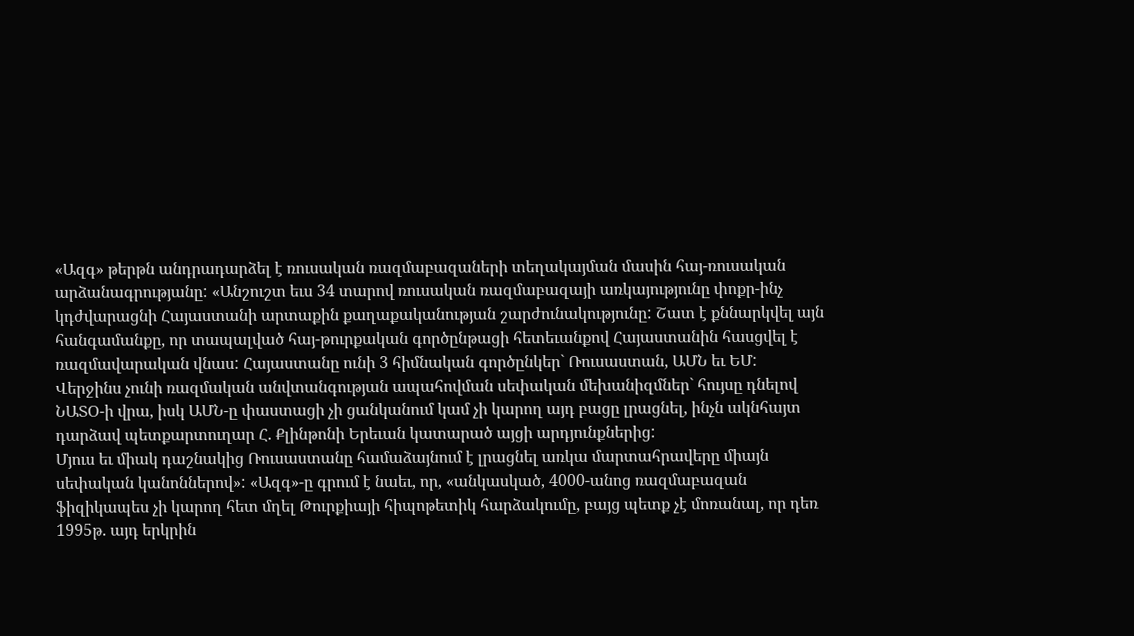«Ազգ» թերթն անդրադարձել է ռուսական ռազմաբազաների տեղակայման մասին հայ-ռուսական արձանագրությանը: «Անշուշտ եւս 34 տարով ռուսական ռազմաբազայի առկայությունը փոքր-ինչ կդժվարացնի Հայաստանի արտաքին քաղաքականության շարժունակությունը: Շատ է քննարկվել այն հանգամանքը, որ տապալված հայ-թուրքական գործընթացի հետեւանքով Հայաստանին հասցվել է ռազմավարական վնաս: Հայաստանը ունի 3 հիմնական գործընկեր` Ռուսաստան, ԱՄՆ եւ ԵՄ: Վերջինս չունի ռազմական անվտանգության ապահովման սեփական մեխանիզմներ` հույսը դնելով ՆԱՏՕ-ի վրա, իսկ ԱՄՆ-ը փաստացի չի ցանկանում կամ չի կարող այդ բացը լրացնել, ինչն ակնհայտ դարձավ պետքարտուղար Հ. Քլինթոնի Երեւան կատարած այցի արդյունքներից:
Մյուս եւ միակ դաշնակից Ռուսաստանը համաձայնում է լրացնել առկա մարտահրավերը միայն սեփական կանոններով»: «Ազգ»-ը գրում է նաեւ, որ, «անկասկած, 4000-անոց ռազմաբազան ֆիզիկապես չի կարող հետ մղել Թուրքիայի հիպոթետիկ հարձակումը, բայց պետք չէ մոռանալ, որ դեռ 1995թ. այդ երկրին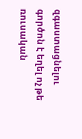զգաստացնելու գործոն է եղել ոչ թե ռուսական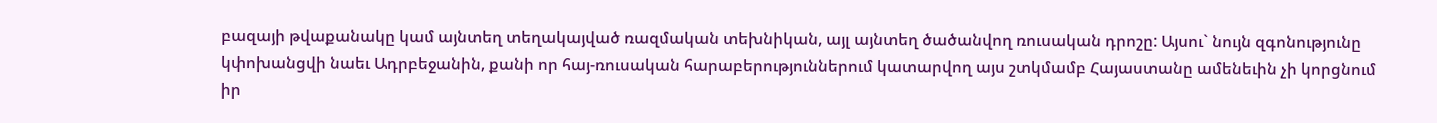բազայի թվաքանակը կամ այնտեղ տեղակայված ռազմական տեխնիկան, այլ այնտեղ ծածանվող ռուսական դրոշը: Այսու` նույն զգոնությունը կփոխանցվի նաեւ Ադրբեջանին, քանի որ հայ-ռուսական հարաբերություններում կատարվող այս շտկմամբ Հայաստանը ամենեւին չի կորցնում իր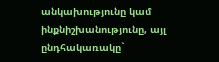անկախությունը կամ ինքնիշխանությունը, այլ ընդհակառակը`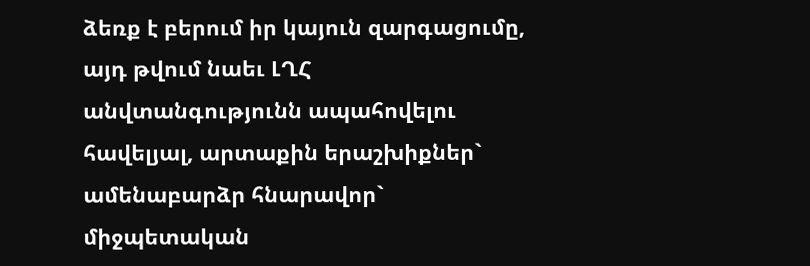ձեռք է բերում իր կայուն զարգացումը, այդ թվում նաեւ ԼՂՀ անվտանգությունն ապահովելու հավելյալ, արտաքին երաշխիքներ` ամենաբարձր հնարավոր` միջպետական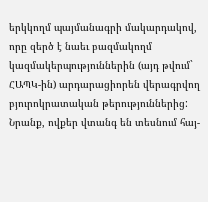երկկողմ պայմանագրի մակարդակով, որը զերծ է նաեւ բազմակողմ կազմակերպություններին (այդ թվում` ՀԱՊԿ-ին) արդարացիորեն վերագրվող բյուրոկրատական թերություններից: Նրանք, ովքեր վտանգ են տեսնում հայ-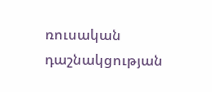ռուսական դաշնակցության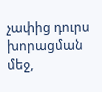չափից դուրս խորացման մեջ,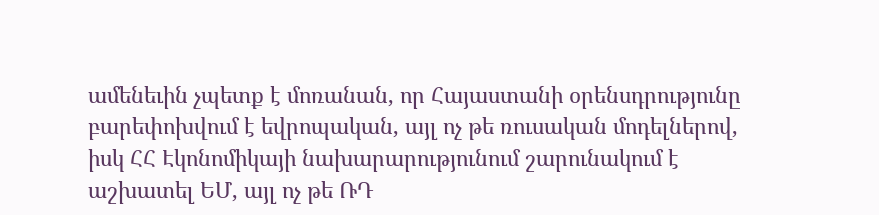ամենեւին չպետք է մոռանան, որ Հայաստանի օրենսդրությունը բարեփոխվում է եվրոպական, այլ ոչ թե ռուսական մոդելներով, իսկ ՀՀ Էկոնոմիկայի նախարարությունում շարունակում է աշխատել ԵՄ, այլ ոչ թե ՌԴ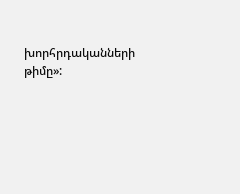խորհրդականների թիմը»: